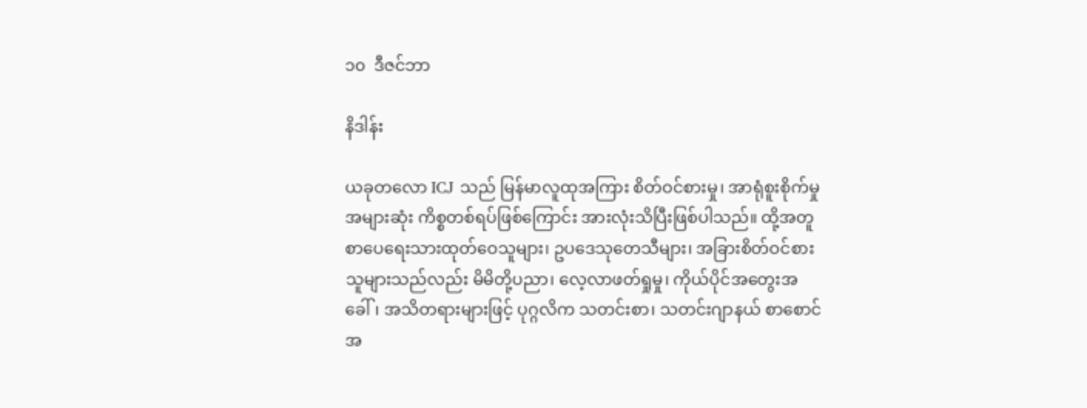၁၀  ဒီဇင်ဘာ

နိဒါန်း

ယခုတလော ICJ သည် မြန်မာလူထုအကြား စိတ်ဝင်စားမှု၊ အာရုံစူးစိုက်မှုအများဆုံး ကိစ္စတစ်ရပ်ဖြစ်ကြောင်း အားလုံးသိပြီးဖြစ်ပါသည်။ ထို့အတူ စာပေရေးသားထုတ်ဝေသူများ၊ ဥပဒေသုတေသီများ၊ အခြားစိတ်ဝင်စား သူများသည်လည်း မိမိတို့ပညာ၊ လေ့လာဖတ်ရှုမှု၊ ကိုယ်ပိုင်အတွေးအခေါ်၊ အသိတရားများဖြင့် ပုဂ္ဂလိက သတင်းစာ၊ သတင်းဂျာနယ် စာစောင်အ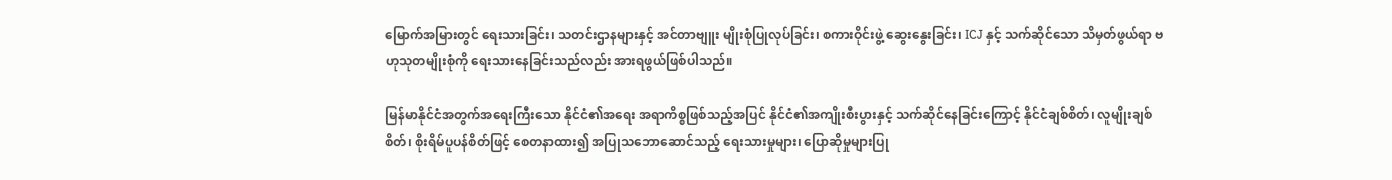မြောက်အမြားတွင် ရေးသားခြင်း၊ သတင်းဌာနများနှင့် အင်တာဗျူး မျိုးစုံပြုလုပ်ခြင်း၊ စကားဝိုင်းဖွဲ့ ဆွေးနွေးခြင်း၊ ICJ နှင့် သက်ဆိုင်သော သိမှတ်ဖွယ်ရာ ဗဟုသုတမျိုးစုံကို ရေးသားနေခြင်းသည်လည်း အားရဖွယ်ဖြစ်ပါသည်။

မြန်မာနိုင်ငံအတွက်အရေးကြီးသော နိုင်ငံ၏အရေး အရာကိစ္စဖြစ်သည့်အပြင် နိုင်ငံ၏အကျိုးစီးပွားနှင့် သက်ဆိုင်နေခြင်းကြောင့် နိုင်ငံချစ်စိတ်၊ လူမျိုးချစ်စိတ်၊ စိုးရိမ်ပူပန်စိတ်ဖြင့် စေတနာထား၍ အပြုသဘောဆောင်သည့် ရေးသားမှုများ၊ ပြောဆိုမှုများပြု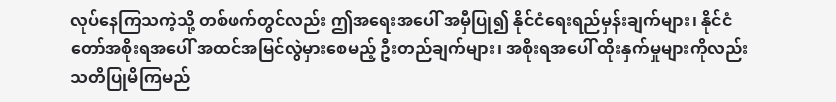လုပ်နေကြသကဲ့သို့ တစ်ဖက်တွင်လည်း ဤအရေးအပေါ် အမှီပြု၍ နိုင်ငံရေးရည်မှန်းချက်များ၊ နိုင်ငံတော်အစိုးရအပေါ် အထင်အမြင်လွဲမှားစေမည့် ဦးတည်ချက်များ၊ အစိုးရအပေါ် ထိုးနှက်မှုများကိုလည်း သတိပြုမိကြမည်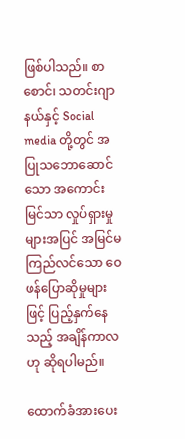ဖြစ်ပါသည်။ စာစောင်၊ သတင်းဂျာနယ်နှင့် Social media တို့တွင် အပြုသဘောဆောင်သော အကောင်းမြင်သာ လှုပ်ရှားမှုများအပြင် အမြင်မကြည်လင်သော ဝေဖန်ပြောဆိုမှုများဖြင့် ပြည့်နှက်နေသည့် အချိန်ကာလဟု ဆိုရပါမည်။

ထောက်ခံအားပေး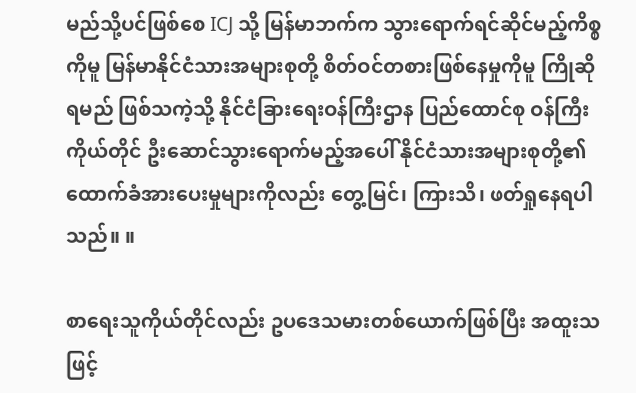မည်သို့ပင်ဖြစ်စေ ICJ သို့ မြန်မာဘက်က သွားရောက်ရင်ဆိုင်မည့်ကိစ္စကိုမူ မြန်မာနိုင်ငံသားအများစုတို့ စိတ်ဝင်တစားဖြစ်နေမှုကိုမူ ကြိုဆိုရမည် ဖြစ်သကဲ့သို့ နိုင်ငံခြားရေးဝန်ကြီးဌာန ပြည်ထောင်စု ဝန်ကြီးကိုယ်တိုင် ဦးဆောင်သွားရောက်မည့်အပေါ် နိုင်ငံသားအများစုတို့၏ ထောက်ခံအားပေးမှုများကိုလည်း တွေ့မြင်၊ ကြားသိ၊ ဖတ်ရှုနေရပါသည်။ ။

စာရေးသူကိုယ်တိုင်လည်း ဥပဒေသမားတစ်ယောက်ဖြစ်ပြီး အထူးသဖြင့်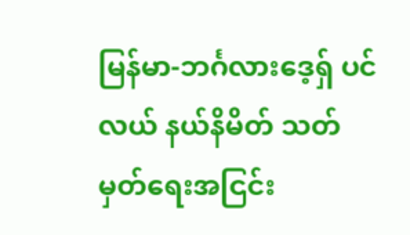မြန်မာ-ဘင်္ဂလားဒေ့ရှ် ပင်လယ် နယ်နိမိတ် သတ်မှတ်ရေးအငြင်း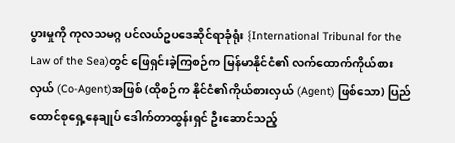ပွားမှုကို ကုလသမဂ္ဂ ပင်လယ်ဥပဒေဆိုင်ရာခုံရုံး {International Tribunal for the Law of the Sea)တွင် ဖြေရှင်းခဲ့ကြစဉ်က မြန်မာနိုင်ငံ၏ လက်ထောက်ကိုယ်စားလှယ် (Co-Agent)အဖြစ် (ထိုစဉ်က နိုင်ငံ၏ကိုယ်စားလှယ် (Agent) ဖြစ်သော) ပြည်ထောင်စုရှေ့နေချုပ် ဒေါက်တာထွန်းရှင် ဦးဆောင်သည့်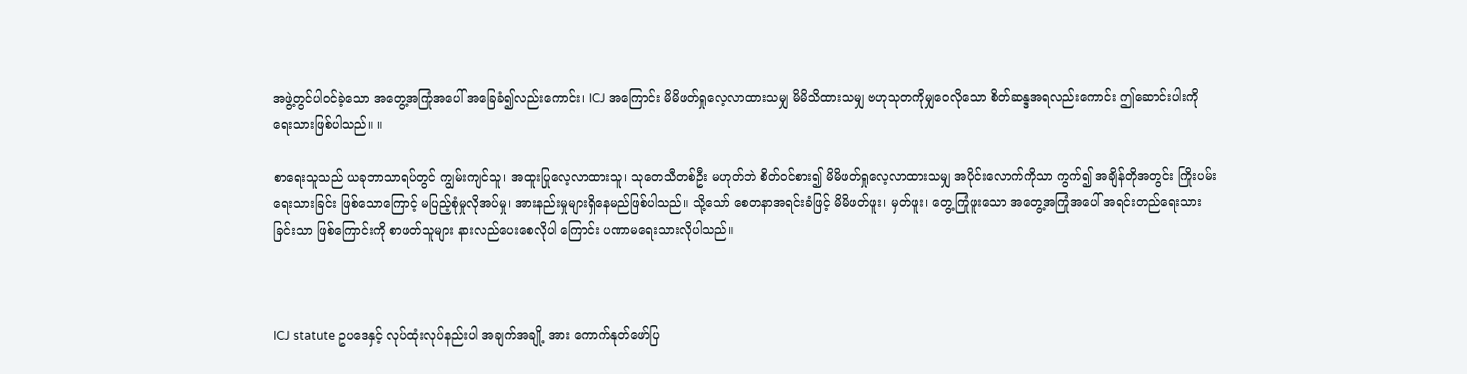အဖွဲ့တွင်ပါဝင်ခဲ့သော အတွေ့အကြုံအပေါ် အခြေခံ၍လည်းကောင်း၊ ICJ အကြောင်း မိမိဖတ်ရှုလေ့လာထားသမျှ မိမိသိထားသမျှ ဗဟုသုတကိုမျှဝေလိုသော စိတ်ဆန္ဒအရလည်းကောင်း ဤဆောင်းပါးကို ရေးသားဖြစ်ပါသည်။ ။

စာရေးသူသည် ယခုဘာသာရပ်တွင် ကျွမ်းကျင်သူ၊ အထူးပြုလေ့လာထားသူ၊ သုတေသီတစ်ဦး မဟုတ်ဘဲ စိတ်ဝင်စား၍ မိမိဖတ်ရှုလေ့လာထားသမျှ အပိုင်းလောက်ကိုသာ ကွက်၍ အချိန်တိုအတွင်း ကြိုးပမ်းရေးသားခြင်း ဖြစ်သောကြောင့် မပြည့်စုံမှုလိုအပ်မှု၊ အားနည်းမှုများရှိနေမည်ဖြစ်ပါသည်။ သို့သော် စေတနာအရင်းခံဖြင့် မိမိဖတ်ဖူး၊ မှတ်ဖူး၊ တွေ့ကြုံဖူးသော အတွေ့အကြုံအပေါ် အရင်းတည်ရေးသားခြင်းသာ ဖြစ်ကြောင်းကို စာဖတ်သူများ နားလည်ပေးစေလိုပါ ကြောင်း ပဏာမရေးသားလိုပါသည်။



ICJ statute ဥပဒေနှင့် လုပ်ထုံးလုပ်နည်းပါ အချက်အချို့ အား ကောက်နုတ်ဖော်ပြ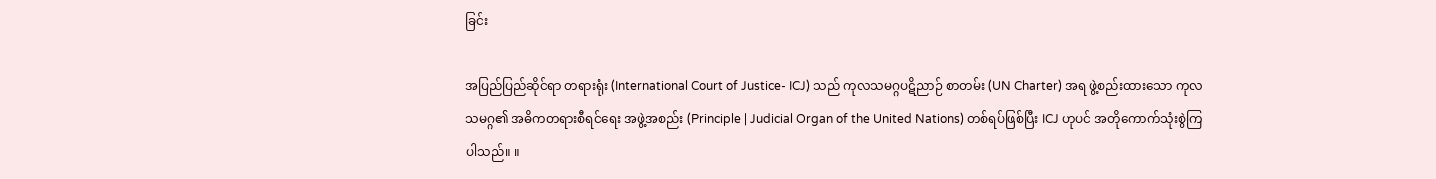ခြင်း

အပြည်ပြည်ဆိုင်ရာ တရားရုံး (International Court of Justice- ICJ) သည် ကုလသမဂ္ဂပဋိညာဉ် စာတမ်း (UN Charter) အရ ဖွဲ့စည်းထားသော ကုလသမဂ္ဂ၏ အဓိကတရားစီရင်ရေး အဖွဲ့အစည်း (Principle | Judicial Organ of the United Nations) တစ်ရပ်ဖြစ်ပြီး ICJ ဟုပင် အတိုကောက်သုံးစွဲကြပါသည်။ ။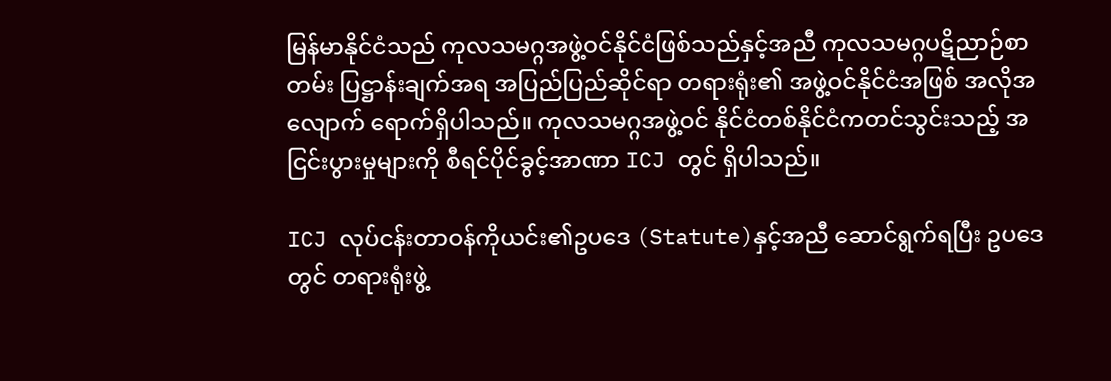မြန်မာနိုင်ငံသည် ကုလသမဂ္ဂအဖွဲ့ဝင်နိုင်ငံဖြစ်သည်နှင့်အညီ ကုလသမဂ္ဂပဋိညာဉ်စာတမ်း ပြဋ္ဌာန်းချက်အရ အပြည်ပြည်ဆိုင်ရာ တရားရုံး၏ အဖွဲ့ဝင်နိုင်ငံအဖြစ် အလိုအလျောက် ရောက်ရှိပါသည်။ ကုလသမဂ္ဂအဖွဲ့ဝင် နိုင်ငံတစ်နိုင်ငံကတင်သွင်းသည့် အငြင်းပွားမှုများကို စီရင်ပိုင်ခွင့်အာဏာ ICJ တွင် ရှိပါသည်။

ICJ လုပ်ငန်းတာဝန်ကိုယင်း၏ဥပဒေ (Statute)နှင့်အညီ ဆောင်ရွက်ရပြီး ဥပဒေတွင် တရားရုံးဖွဲ့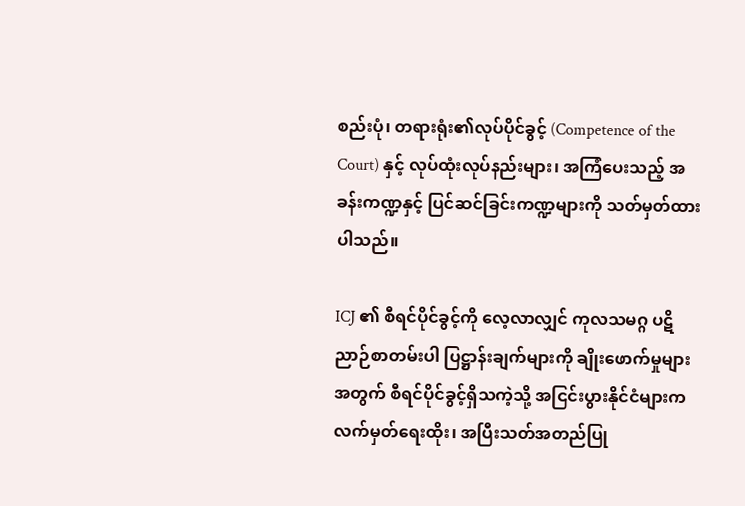စည်းပုံ၊ တရားရုံး၏လုပ်ပိုင်ခွင့် (Competence of the Court) နှင့် လုပ်ထုံးလုပ်နည်းများ၊ အကြံပေးသည့် အခန်းကဏ္ဍနှင့် ပြင်ဆင်ခြင်းကဏ္ဍများကို သတ်မှတ်ထားပါသည်။

ICJ ၏ စီရင်ပိုင်ခွင့်ကို လေ့လာလျှင် ကုလသမဂ္ဂ ပဋိညာဉ်စာတမ်းပါ ပြဋ္ဌာန်းချက်များကို ချိုးဖောက်မှုများ အတွက် စီရင်ပိုင်ခွင့်ရှိသကဲ့သို့ အငြင်းပွားနိုင်ငံများက လက်မှတ်ရေးထိုး၊ အပြီးသတ်အတည်ပြု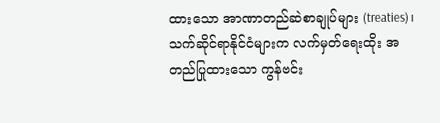ထားသော အာဏာတည်ဆဲစာချုပ်များ (treaties)၊ သက်ဆိုင်ရာနိုင်ငံများက လက်မှတ်ရေးထိုး အတည်ပြုထားသော ကွန်ဗင်း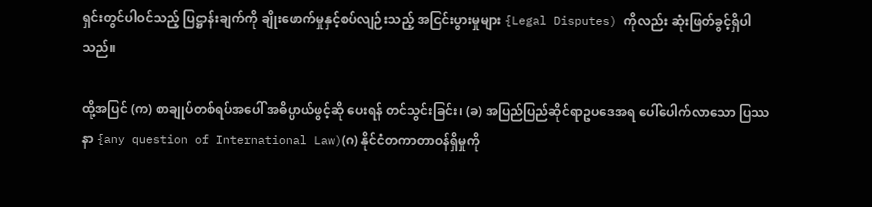ရှင်းတွင်ပါဝင်သည့် ပြဋ္ဌာန်းချက်ကို ချိုးဖောက်မှုနှင့်စပ်လျဉ်းသည့် အငြင်းပွားမှုများ {Legal Disputes) ကိုလည်း ဆုံးဖြတ်ခွင့်ရှိပါသည်။

ထို့အပြင် (က) စာချုပ်တစ်ရပ်အပေါ် အဓိပ္ပာယ်ဖွင့်ဆို ပေးရန် တင်သွင်းခြင်း၊ (ခ) အပြည်ပြည်ဆိုင်ရာဥပဒေအရ ပေါ်ပေါက်လာသော ပြဿနာ {any question of International Law)(ဂ) နိုင်ငံတကာတာဝန်ရှိမှုကို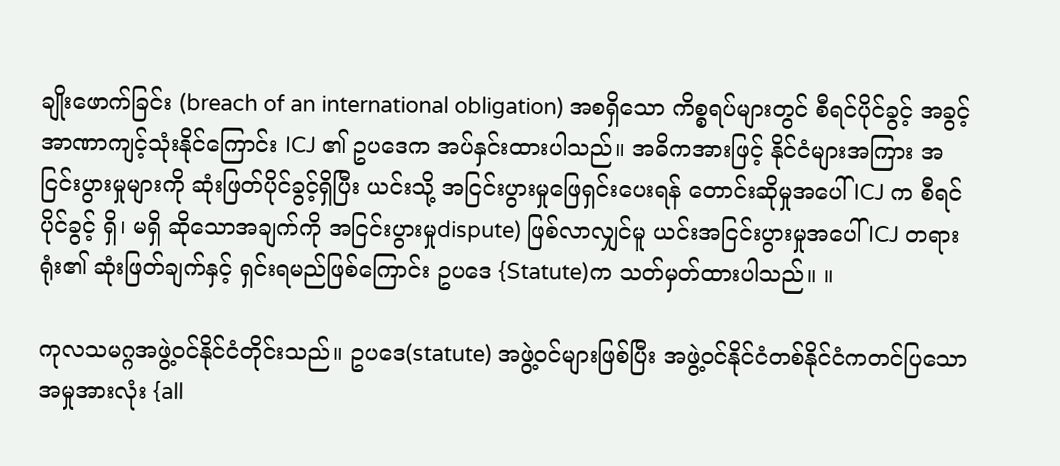ချိုးဖောက်ခြင်း (breach of an international obligation) အစရှိသော ကိစ္စရပ်များတွင် စီရင်ပိုင်ခွင့် အခွင့်အာဏာကျင့်သုံးနိုင်ကြောင်း ICJ ၏ ဥပဒေက အပ်နှင်းထားပါသည်။ အဓိကအားဖြင့် နိုင်ငံများအကြား အငြင်းပွားမှုများကို ဆုံးဖြတ်ပိုင်ခွင့်ရှိပြီး ယင်းသို့ အငြင်းပွားမှုဖြေရှင်းပေးရန် တောင်းဆိုမှုအပေါ် ICJ က စီရင်ပိုင်ခွင့် ရှိ၊ မရှိ ဆိုသောအချက်ကို အငြင်းပွားမှုdispute) ဖြစ်လာလျှင်မူ ယင်းအငြင်းပွားမှုအပေါ် ICJ တရားရုံး၏ ဆုံးဖြတ်ချက်နှင့် ရှင်းရမည်ဖြစ်ကြောင်း ဥပဒေ {Statute)က သတ်မှတ်ထားပါသည်။ ။

ကုလသမဂ္ဂအဖွဲ့ဝင်နိုင်ငံတိုင်းသည်။ ဥပဒေ(statute) အဖွဲ့ဝင်များဖြစ်ပြီး အဖွဲ့ဝင်နိုင်ငံတစ်နိုင်ငံကတင်ပြသော အမှုအားလုံး {all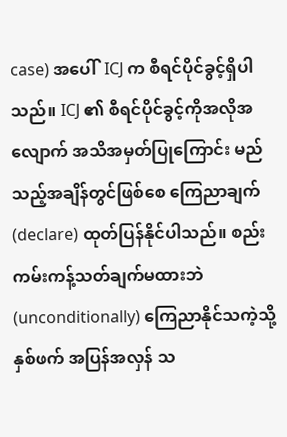case) အပေါ်  ICJ က စီရင်ပိုင်ခွင့်ရှိပါ သည်။ ICJ ၏ စီရင်ပိုင်ခွင့်ကိုအလိုအလျောက် အသိအမှတ်ပြုကြောင်း မည်သည့်အချိန်တွင်ဖြစ်စေ ကြေညာချက်(declare) ထုတ်ပြန်နိုင်ပါသည်။ စည်းကမ်းကန့်သတ်ချက်မထားဘဲ (unconditionally) ကြေညာနိုင်သကဲ့သို့ နှစ်ဖက် အပြန်အလှန် သ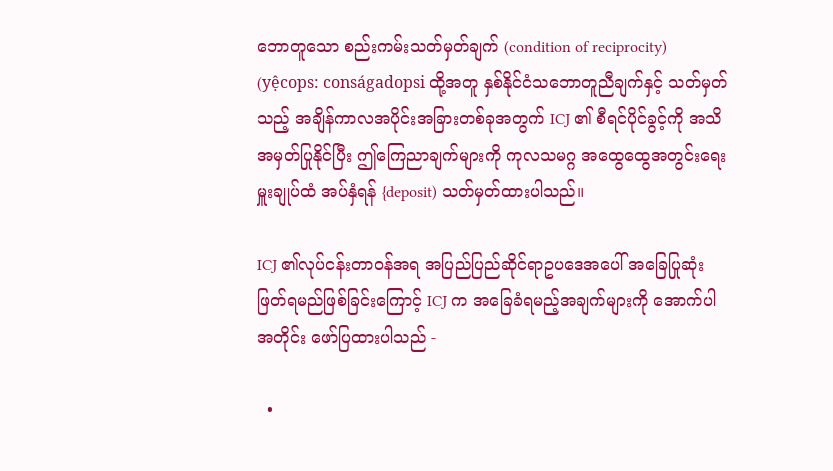ဘောတူသော စည်းကမ်းသတ်မှတ်ချက် (condition of reciprocity) (yệcops: conságadopsi ထို့အတူ နှစ်နိုင်ငံသဘောတူညီချက်နှင့် သတ်မှတ်သည့် အချိန်ကာလအပိုင်းအခြားတစ်ခုအတွက် ICJ ၏ စီရင်ပိုင်ခွင့်ကို အသိအမှတ်ပြုနိုင်ပြီး ဤကြေညာချက်များကို ကုလသမဂ္ဂ အထွေထွေအတွင်းရေးမှူးချုပ်ထံ အပ်နှံရန် {deposit) သတ်မှတ်ထားပါသည်။

ICJ ၏လုပ်ငန်းတာဝန်အရ အပြည်ပြည်ဆိုင်ရာဥပဒေအပေါ် အခြေပြုဆုံးဖြတ်ရမည်ဖြစ်ခြင်းကြောင့် ICJ က အခြေခံရမည့်အချက်များကို အောက်ပါအတိုင်း ဖော်ပြထားပါသည် -

  •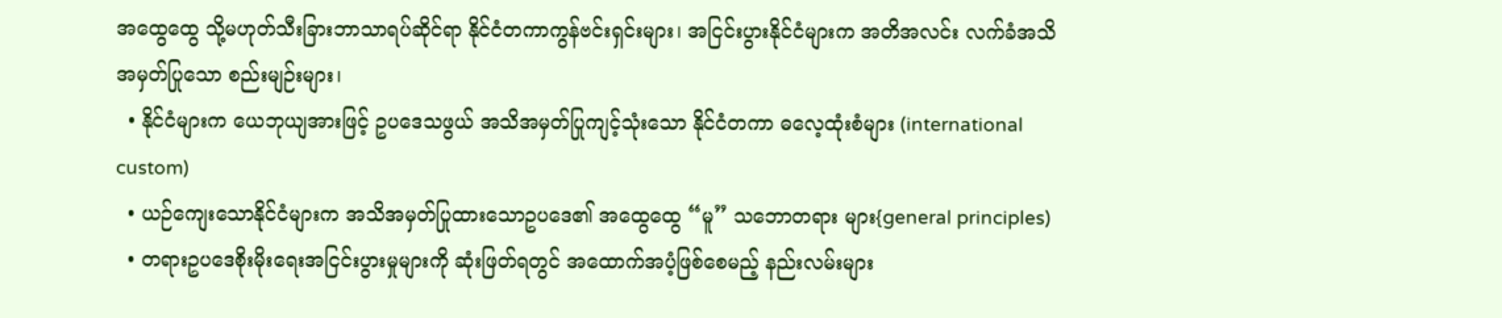အထွေထွေ သို့မဟုတ်သီးခြားဘာသာရပ်ဆိုင်ရာ နိုင်ငံတကာကွန်ဗင်းရှင်းများ၊ အငြင်းပွားနိုင်ငံများက အတိအလင်း လက်ခံအသိအမှတ်ပြုသော စည်းမျဉ်းများ၊
  • နိုင်ငံများက ယေဘုယျအားဖြင့် ဥပဒေသဖွယ် အသိအမှတ်ပြုကျင့်သုံးသော နိုင်ငံတကာ ဓလေ့ထုံးစံများ (international custom)
  • ယဉ်ကျေးသောနိုင်ငံများက အသိအမှတ်ပြုထားသောဥပဒေ၏ အထွေထွေ “မူ” သဘောတရား များ{general principles)
  • တရားဥပဒေစိုးမိုးရေးအငြင်းပွားမှုများကို ဆုံးဖြတ်ရတွင် အထောက်အပံ့ဖြစ်စေမည့် နည်းလမ်းများ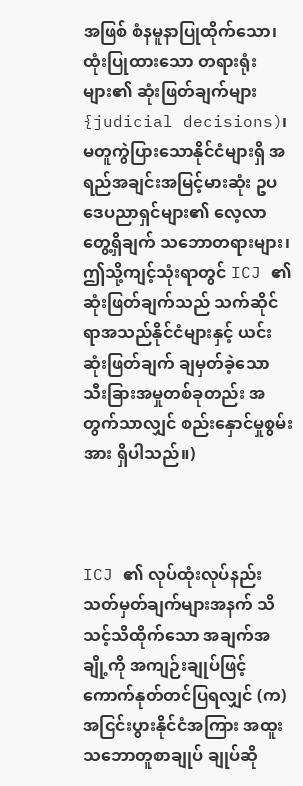အဖြစ် စံနမူနာပြုထိုက်သော၊ ထုံးပြုထားသော တရားရုံးများ၏ ဆုံးဖြတ်ချက်များ {judicial decisions)၊ မတူကွဲပြားသောနိုင်ငံများရှိ အရည်အချင်းအမြင့်မားဆုံး ဥပဒေပညာရှင်များ၏ လေ့လာတွေ့ရှိချက် သဘောတရားများ၊ ဤသို့ကျင့်သုံးရာတွင် ICJ ၏ ဆုံးဖြတ်ချက်သည် သက်ဆိုင်ရာအသည်နိုင်ငံများနှင့် ယင်းဆုံးဖြတ်ချက် ချမှတ်ခဲ့သော သီးခြားအမှုတစ်ခုတည်း အတွက်သာလျှင် စည်းနှောင်မှုစွမ်းအား ရှိပါသည်။)



ICJ ၏ လုပ်ထုံးလုပ်နည်း သတ်မှတ်ချက်များအနက် သိသင့်သိထိုက်သော အချက်အချို့ကို အကျဉ်းချုပ်ဖြင့် ကောက်နုတ်တင်ပြရလျှင် (က)အငြင်းပွားနိုင်ငံအကြား အထူးသဘောတူစာချုပ် ချုပ်ဆို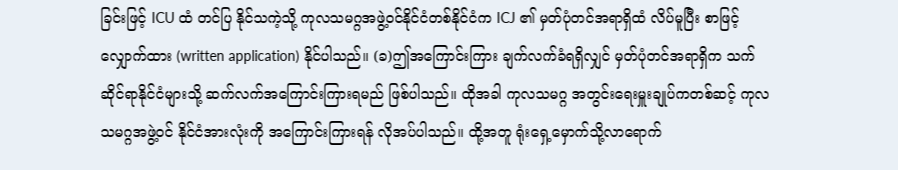ခြင်းဖြင့် ICU ထံ တင်ပြ နိုင်သကဲ့သို့ ကုလသမဂ္ဂအဖွဲ့ဝင်နိုင်ငံတစ်နိုင်ငံက ICJ ၏ မှတ်ပုံတင်အရာရှိထံ လိပ်မူပြီး စာဖြင့်လျှောက်ထား (written application) နိုင်ပါသည်။ (ခ)ဤအကြောင်းကြား ချက်လက်ခံရရှိလျှင် မှတ်ပုံတင်အရာရှိက သက်ဆိုင်ရာနိုင်ငံများသို့ ဆက်လက်အကြောင်းကြားရမည် ဖြစ်ပါသည်။ ထိုအခါ ကုလသမဂ္ဂ အတွင်းရေးမှူးချုပ်ကတစ်ဆင့် ကုလသမဂ္ဂအဖွဲ့ဝင် နိုင်ငံအားလုံးကို အကြောင်းကြားရန် လိုအပ်ပါသည်။ ထို့အတူ ရုံးရှေ့မှောက်သို့လာရောက်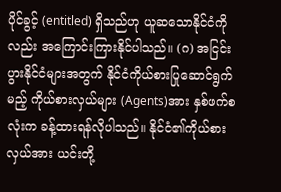ပိုင်ခွင့် (entitled) ရှိသည်ဟု ယူဆသောနိုင်ငံကိုလည်း အကြောင်းကြားနိုင်ပါသည်။ (ဂ) အငြင်းပွားနိုင်ငံများအတွက် နိုင်ငံကိုယ်စားပြုဆောင်ရွက်မည့် ကိုယ်စားလှယ်များ (Agents)အား နှစ်ဖက်စလုံးက ခန့်ထားရန်လိုပါသည်။ နိုင်ငံ၏ကိုယ်စားလှယ်အား ယင်းတို့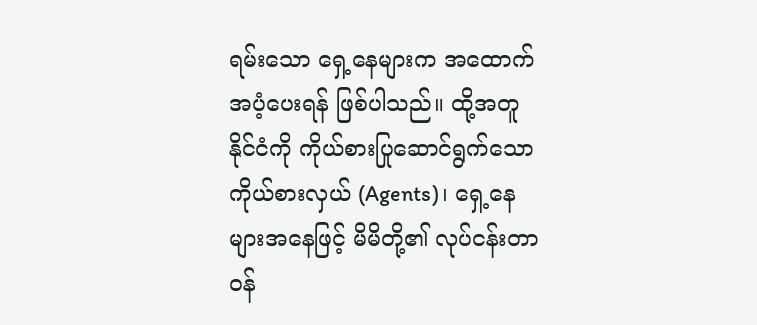ရမ်းသော ရှေ့နေများက အထောက်အပံ့ပေးရန် ဖြစ်ပါသည်။ ထို့အတူ နိုင်ငံကို ကိုယ်စားပြုဆောင်ရွက်သော ကိုယ်စားလှယ် (Agents)၊ ရှေ့နေများအနေဖြင့် မိမိတို့၏ လုပ်ငန်းတာဝန်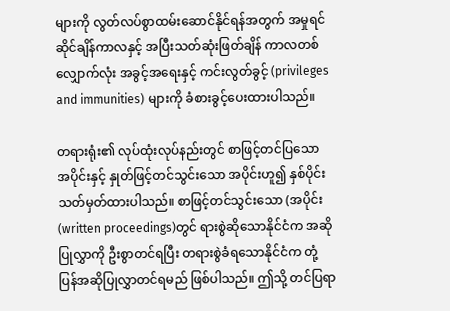များကို လွတ်လပ်စွာထမ်းဆောင်နိုင်ရန်အတွက် အမှုရင်ဆိုင်ချိန်ကာလနှင့် အပြီးသတ်ဆုံးဖြတ်ချိန် ကာလတစ်လျှောက်လုံး အခွင့်အရေးနှင့် ကင်းလွတ်ခွင့် (privileges and immunities) များကို ခံစားခွင့်ပေးထားပါသည်။

တရားရုံး၏ လုပ်ထုံးလုပ်နည်းတွင် စာဖြင့်တင်ပြသော အပိုင်းနှင့် နှုတ်ဖြင့်တင်သွင်းသော အပိုင်းဟူ၍ နှစ်ပိုင်း သတ်မှတ်ထားပါသည်။ စာဖြင့်တင်သွင်းသော (အပိုင်း (written proceedings)တွင် ရားစွဲဆိုသောနိုင်ငံက အဆိုပြုလွှာကို ဦးစွာတင်ရပြီး တရားစွဲခံရသောနိုင်ငံက တုံ့ပြန်အဆိုပြုလွှာတင်ရမည် ဖြစ်ပါသည်။ ဤသို့ တင်ပြရာ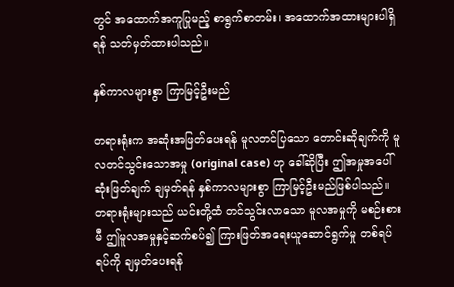တွင် အထောက်အကူပြုမည့် စာရွက်စာတမ်း၊ အထောက်အထားများပါရှိရန် သတ်မှတ်ထားပါသည်။

နှစ်ကာလများစွာ ကြာမြင့်ဦးမည်

တရားရုံးက အဆုံးအဖြတ်ပေးရန် မူလတင်ပြသော တောင်းဆိုချက်ကို မူလတင်သွင်းသောအမှု (original case) ဟု ခေါ်ဆိုပြီး ဤအမှုအပေါ် ဆုံးဖြတ်ချက် ချမှတ်ရန် နှစ်ကာလများစွာ ကြာမြင့်ဦးမည်ဖြစ်ပါသည်။ တရားရုံးများသည် ယင်းတို့ထံ တင်သွင်းလာသော မူလအမှုကို မစဉ်းစားမီ ဤမူလအမှုနှင့်ဆက်စပ်၍ ကြားဖြတ်အရေးယူဆောင်ရွက်မှု တစ်ရပ်ရပ်ကို ချမှတ်ပေးရန်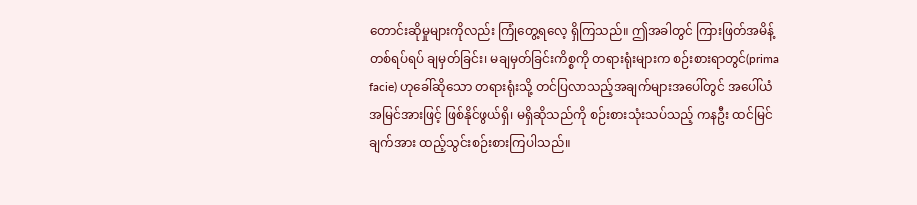တောင်းဆိုမှုများကိုလည်း ကြုံတွေ့ရလေ့ ရှိကြသည်။ ဤအခါတွင် ကြားဖြတ်အမိန့်တစ်ရပ်ရပ် ချမှတ်ခြင်း၊ မချမှတ်ခြင်းကိစ္စကို တရားရုံးများက စဉ်းစားရာတွင်(prima facie) ဟုခေါ်ဆိုသော တရားရုံးသို့ တင်ပြလာသည့်အချက်များအပေါ်တွင် အပေါ်ယံ အမြင်အားဖြင့် ဖြစ်နိုင်ဖွယ်ရှိ၊ မရှိဆိုသည်ကို စဉ်းစားသုံးသပ်သည့် ကနဦး ထင်မြင်ချက်အား ထည့်သွင်းစဉ်းစားကြပါသည်။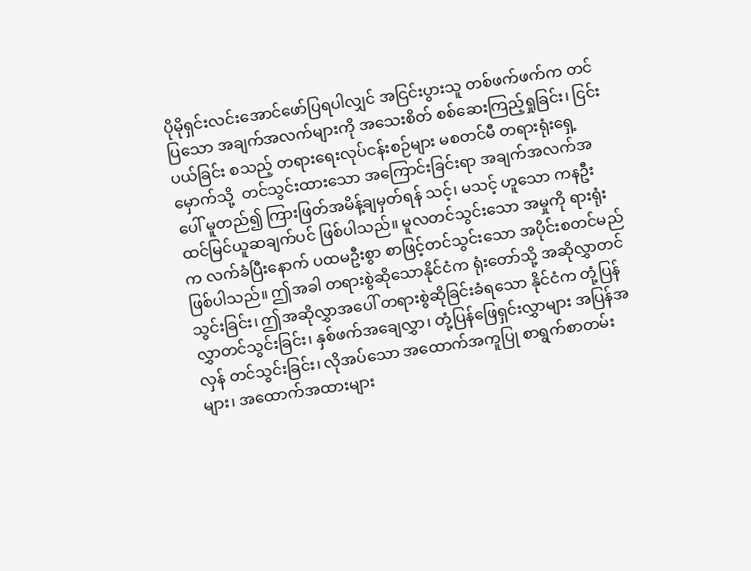ပိုမိုရှင်းလင်းအောင်ဖော်ပြရပါလျှင် အငြင်းပွားသူ တစ်ဖက်ဖက်က တင်ပြသော အချက်အလက်များကို အသေးစိတ် စစ်ဆေးကြည့်ရှုခြင်း၊ ငြင်းပယ်ခြင်း စသည့် တရားရေးလုပ်ငန်းစဉ်များ မစတင်မီ တရားရုံးရှေ့မှောက်သို့  တင်သွင်းထားသော အကြောင်းခြင်းရာ အချက်အလက်အပေါ် မူတည်၍ ကြားဖြတ်အမိန့်ချမှတ်ရန် သင့်၊ မသင့် ဟူသော ကနဦး ထင်မြင်ယူဆချက်ပင် ဖြစ်ပါသည်။ မူလတင်သွင်းသော အမှုကို ရားရုံးက လက်ခံပြီးနောက် ပထမဦးစွာ စာဖြင့်တင်သွင်းသော အပိုင်းစတင်မည် ဖြစ်ပါသည်။ ဤအခါ တရားစွဲဆိုသောနိုင်ငံက ရုံးတော်သို့ အဆိုလွှာတင်သွင်းခြင်း၊ ဤအဆိုလွှာအပေါ် တရားစွဲဆိုခြင်းခံရသော နိုင်ငံက တုံ့ပြန်လွှာတင်သွင်းခြင်း၊ နှစ်ဖက်အချေလွှာ၊ တုံ့ပြန်ဖြေရှင်းလွှာများ အပြန်အလှန် တင်သွင်းခြင်း၊ လိုအပ်သော အထောက်အကူပြု စာရွက်စာတမ်းများ၊ အထောက်အထားများ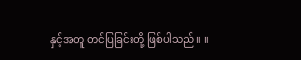နှင့်အတူ တင်ပြခြင်းတို့ ဖြစ်ပါသည်။ ။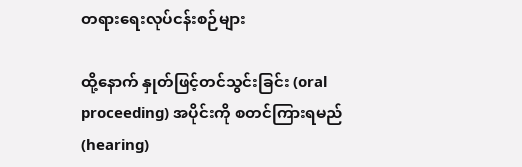တရားရေးလုပ်ငန်းစဉ်များ

ထို့နောက် နှုတ်ဖြင့်တင်သွင်းခြင်း (oral proceeding) အပိုင်းကို စတင်ကြားရမည် (hearing)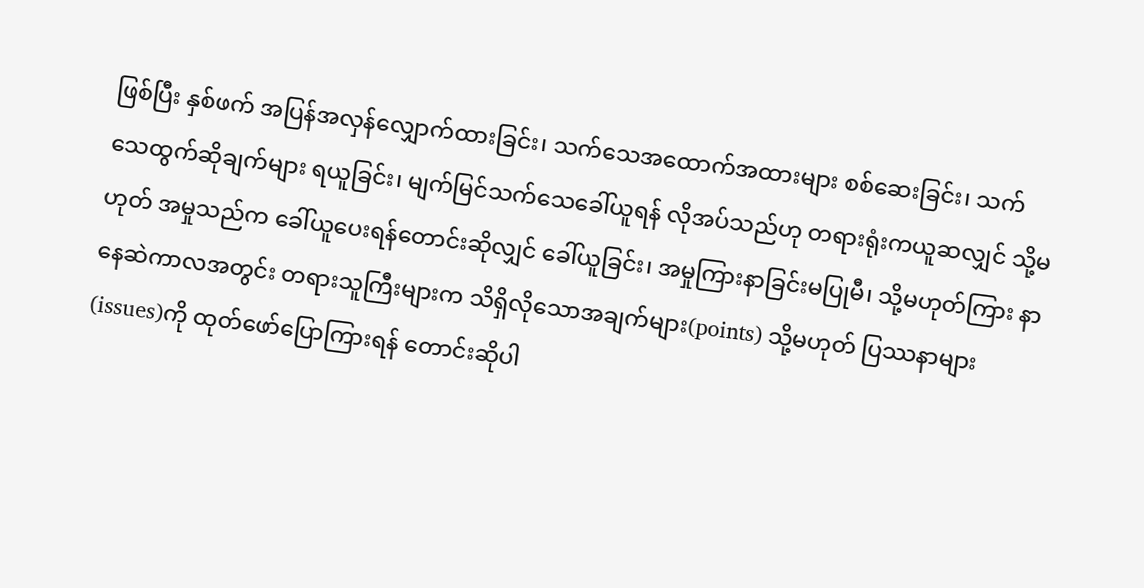ဖြစ်ပြီး နှစ်ဖက် အပြန်အလှန်လျှောက်ထားခြင်း၊ သက်သေအထောက်အထားများ စစ်ဆေးခြင်း၊ သက်သေထွက်ဆိုချက်များ ရယူခြင်း၊ မျက်မြင်သက်သေခေါ်ယူရန် လိုအပ်သည်ဟု တရားရုံးကယူဆလျှင် သို့မဟုတ် အမှုသည်က ခေါ်ယူပေးရန်တောင်းဆိုလျှင် ခေါ်ယူခြင်း၊ အမှုကြားနာခြင်းမပြုမီ၊ သို့မဟုတ်ကြား နာနေဆဲကာလအတွင်း တရားသူကြီးများက သိရှိလိုသောအချက်များ(points) သို့မဟုတ် ပြဿနာများ(issues)ကို ထုတ်ဖော်ပြောကြားရန် တောင်းဆိုပါ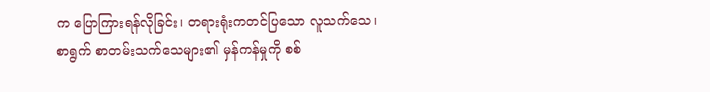က ပြောကြားရန်လိုခြင်း၊ တရားရုံးကတင်ပြသော လူသက်သေ၊ စာရွက် စာတမ်းသက်သေများ၏ မှန်ကန်မှုကို စစ်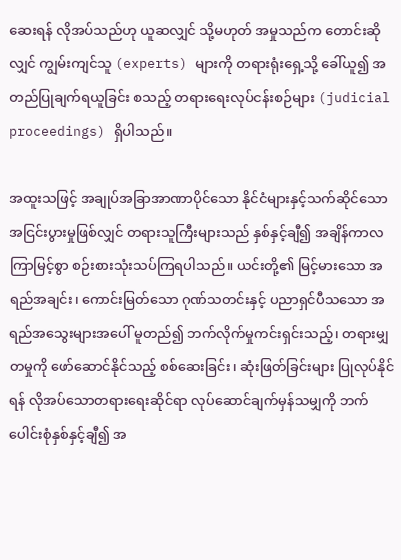ဆေးရန် လိုအပ်သည်ဟု ယူဆလျှင် သို့မဟုတ် အမှုသည်က တောင်းဆိုလျှင် ကျွမ်းကျင်သူ (experts) များကို တရားရုံးရှေ့သို့ ခေါ်ယူ၍ အတည်ပြုချက်ရယူခြင်း စသည့် တရားရေးလုပ်ငန်းစဉ်များ (judicial proceedings) ရှိပါသည်။

အထူးသဖြင့် အချုပ်အခြာအာဏာပိုင်သော နိုင်ငံများနှင့်သက်ဆိုင်သော အငြင်းပွားမှုဖြစ်လျှင် တရားသူကြီးများသည် နှစ်နှင့်ချီ၍ အချိန်ကာလကြာမြင့်စွာ စဉ်းစားသုံးသပ်ကြရပါသည်။ ယင်းတို့၏ မြင့်မားသော အရည်အချင်း၊ ကောင်းမြတ်သော ဂုဏ်သတင်းနှင့် ပညာရှင်ပီသသော အရည်အသွေးများအပေါ် မူတည်၍ ဘက်လိုက်မှုကင်းရှင်းသည့်၊ တရားမျှတမှုကို ဖော်ဆောင်နိုင်သည့် စစ်ဆေးခြင်း၊ ဆုံးဖြတ်ခြင်းများ ပြုလုပ်နိုင်ရန် လိုအပ်သောတရားရေးဆိုင်ရာ လုပ်ဆောင်ချက်မှန်သမျှကို ဘက်ပေါင်းစုံနှစ်နှင့်ချီ၍ အ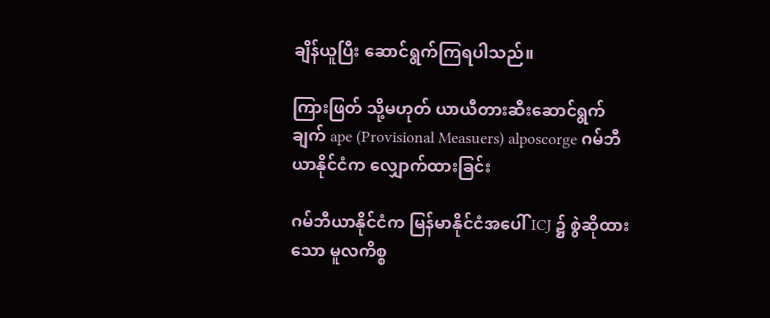ချိန်ယူပြီး ဆောင်ရွက်ကြရပါသည်။

ကြားဖြတ် သို့မဟုတ် ယာယီတားဆီးဆောင်ရွက်ချက် ape (Provisional Measuers) alposcorge ဂမ်ဘီယာနိုင်ငံက လျှောက်ထားခြင်း

ဂမ်ဘီယာနိုင်ငံက မြန်မာနိုင်ငံအပေါ် ICJ ၌ စွဲဆိုထားသော မူလကိစ္စ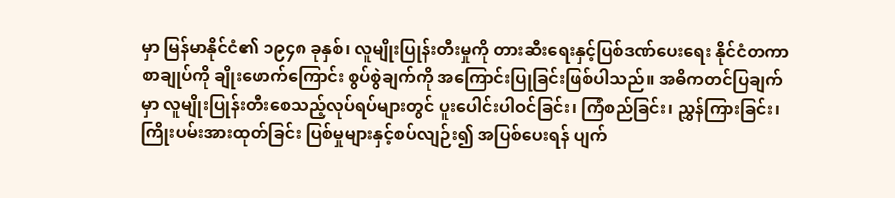မှာ မြန်မာနိုင်ငံ၏ ၁၉၄၈ ခုနှစ်၊ လူမျိုးပြုန်းတီးမှုကို တားဆီးရေးနှင့်ပြစ်ဒဏ်ပေးရေး နိုင်ငံတကာစာချုပ်ကို ချိုးဖောက်ကြောင်း စွပ်စွဲချက်ကို အကြောင်းပြုခြင်းဖြစ်ပါသည်။ အဓိကတင်ပြချက်မှာ လူမျိုးပြုန်းတီးစေသည့်လုပ်ရပ်များတွင် ပူးပေါင်းပါဝင်ခြင်း၊ ကြံစည်ခြင်း၊ ညွှန်ကြားခြင်း၊ ကြိုးပမ်းအားထုတ်ခြင်း ပြစ်မှုများနှင့်စပ်လျဉ်း၍ အပြစ်ပေးရန် ပျက်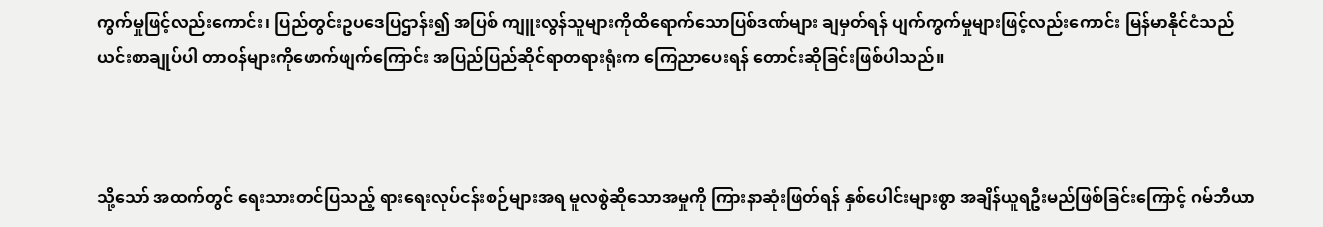ကွက်မှုဖြင့်လည်းကောင်း၊ ပြည်တွင်းဥပဒေပြဌာန်း၍ အပြစ် ကျူးလွန်သူများကိုထိရောက်သောပြစ်ဒဏ်များ ချမှတ်ရန် ပျက်ကွက်မှုများဖြင့်လည်းကောင်း မြန်မာနိုင်ငံသည် ယင်းစာချုပ်ပါ တာဝန်များကိုဖောက်ဖျက်ကြောင်း အပြည်ပြည်ဆိုင်ရာတရားရုံးက ကြေညာပေးရန် တောင်းဆိုခြင်းဖြစ်ပါသည်။



သို့သော် အထက်တွင် ရေးသားတင်ပြသည့် ရားရေးလုပ်ငန်းစဉ်များအရ မူလစွဲဆိုသောအမှုကို ကြားနာဆုံးဖြတ်ရန် နှစ်ပေါင်းများစွာ အချိန်ယူရဦးမည်ဖြစ်ခြင်းကြောင့် ဂမ်ဘီယာ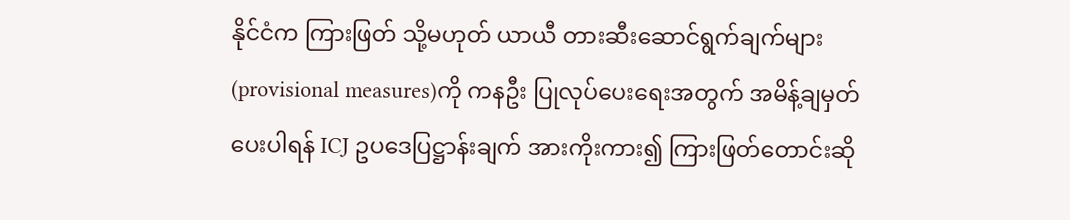နိုင်ငံက ကြားဖြတ် သို့မဟုတ် ယာယီ တားဆီးဆောင်ရွက်ချက်များ (provisional measures)ကို ကနဦး ပြုလုပ်ပေးရေးအတွက် အမိန့်ချမှတ်ပေးပါရန် ICJ ဥပဒေပြဋ္ဌာန်းချက် အားကိုးကား၍ ကြားဖြတ်တောင်းဆို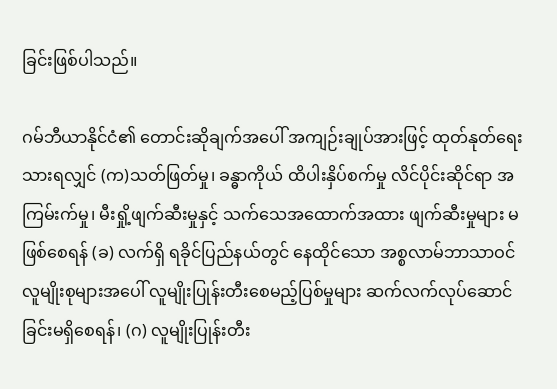ခြင်းဖြစ်ပါသည်။

ဂမ်ဘီယာနိုင်ငံ၏ တောင်းဆိုချက်အပေါ် အကျဉ်းချုပ်အားဖြင့် ထုတ်နုတ်ရေးသားရလျှင် (က)သတ်ဖြတ်မှု၊ ခန္ဓာကိုယ် ထိပါးနှိပ်စက်မှု လိင်ပိုင်းဆိုင်ရာ အကြမ်းက်မှု၊ မီးရှို့ဖျက်ဆီးမှုနှင့် သက်သေအထောက်အထား ဖျက်ဆီးမှုများ မဖြစ်စေရန် (ခ) လက်ရှိ ရခိုင်ပြည်နယ်တွင် နေထိုင်သော အစ္စလာမ်ဘာသာဝင်လူမျိုးစုများအပေါ် လူမျိုးပြုန်းတီးစေမည့်ပြစ်မှုများ ဆက်လက်လုပ်ဆောင် ခြင်းမရှိစေရန်၊ (ဂ) လူမျိုးပြုန်းတီး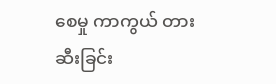စေမှု ကာကွယ် တားဆီးခြင်း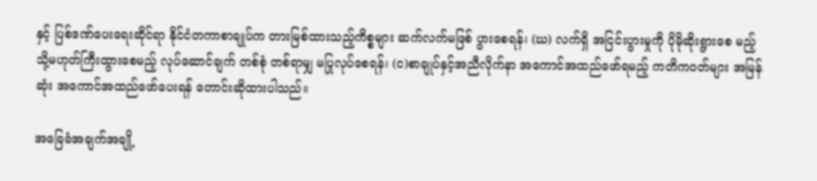နှင့် ပြစ်ဒဏ်ပေးရေးဆိုင်ရာ နိုင်ငံတကာစာချုပ်က တားမြစ်ထားသည့်ကိစ္စများ ဆက်လက်မဖြစ် ပွားစေရန်၊ (ဃ) လက်ရှိ အငြင်းပွားမှုကို ပိုမိုဆိုးရွားစေ မည့် သို့မဟုတ်ကြီးထွားစေမည့် လုပ်ဆောင်ချက် တစ်စုံ တစ်ရာမျှ မပြုလုပ်စေရန်၊ (င)စာချုပ်နှင့်အညီလိုက်နာ အကောင်အထည်ဖော်ရမည့် ကတိကဝတ်များ အမြန်ဆုံး အကောင်အထည်ဖော်ပေးရန် တောင်းဆိုထားပါသည်။

အခြေခံအချက်အချို့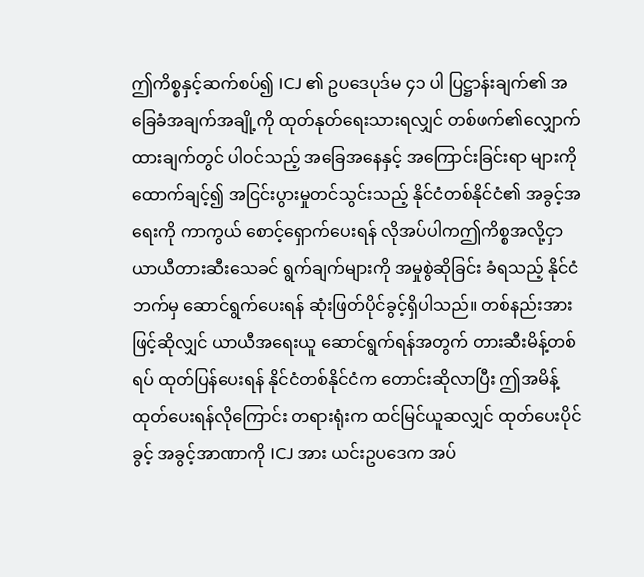ဤကိစ္စနှင့်ဆက်စပ်၍ ICJ ၏ ဥပဒေပုဒ်မ ၄၁ ပါ ပြဋ္ဌာန်းချက်၏ အခြေခံအချက်အချို့ကို ထုတ်နုတ်ရေးသားရလျှင် တစ်ဖက်၏လျှောက်ထားချက်တွင် ပါဝင်သည့် အခြေအနေနှင့် အကြောင်းခြင်းရာ များကို ထောက်ချင့်၍ အငြင်းပွားမှုတင်သွင်းသည့် နိုင်ငံတစ်နိုင်ငံ၏ အခွင့်အရေးကို ကာကွယ် စောင့်ရှောက်ပေးရန် လိုအပ်ပါကဤကိစ္စအလို့ငှာ ယာယီတားဆီးသေခင် ရွက်ချက်များကို အမှုစွဲဆိုခြင်း ခံရသည့် နိုင်ငံဘက်မှ ဆောင်ရွက်ပေးရန် ဆုံးဖြတ်ပိုင်ခွင့်ရှိပါသည်။ တစ်နည်းအားဖြင့်ဆိုလျှင် ယာယီအရေးယူ ဆောင်ရွက်ရန်အတွက် တားဆီးမိန့်တစ်ရပ် ထုတ်ပြန်ပေးရန် နိုင်ငံတစ်နိုင်ငံက တောင်းဆိုလာပြီး ဤအမိန့်ထုတ်ပေးရန်လိုကြောင်း တရားရုံးက ထင်မြင်ယူဆလျှင် ထုတ်ပေးပိုင်ခွင့် အခွင့်အာဏာကို ICJ အား ယင်းဥပဒေက အပ်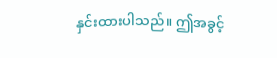နှင်းထားပါသည်။ ဤအခွင့်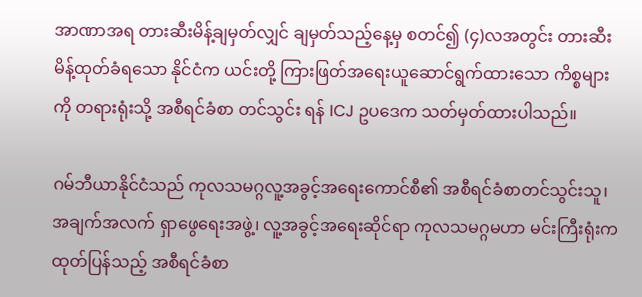အာဏာအရ တားဆီးမိန့်ချမှတ်လျှင် ချမှတ်သည့်နေ့မှ စတင်၍ (၄)လအတွင်း တားဆီးမိန့်ထုတ်ခံရသော နိုင်ငံက ယင်းတို့ ကြားဖြတ်အရေးယူဆောင်ရွက်ထားသော ကိစ္စများကို တရားရုံးသို့ အစီရင်ခံစာ တင်သွင်း ရန် ICJ ဥပဒေက သတ်မှတ်ထားပါသည်။

ဂမ်ဘီယာနိုင်ငံသည် ကုလသမဂ္ဂလူ့အခွင့်အရေးကောင်စီ၏ အစီရင်ခံစာတင်သွင်းသူ၊ အချက်အလက် ရှာဖွေရေးအဖွဲ့၊ လူ့အခွင့်အရေးဆိုင်ရာ ကုလသမဂ္ဂမဟာ မင်းကြီးရုံးက ထုတ်ပြန်သည့် အစီရင်ခံစာ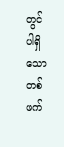တွင် ပါရှိသော တစ်ဖက်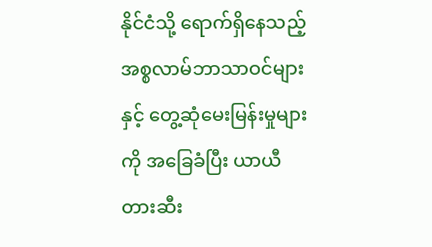နိုင်ငံသို့ ရောက်ရှိနေသည့် အစ္စလာမ်ဘာသာဝင်များနှင့် တွေ့ဆုံမေးမြန်းမှုများကို အခြေခံပြီး ယာယီ တားဆီး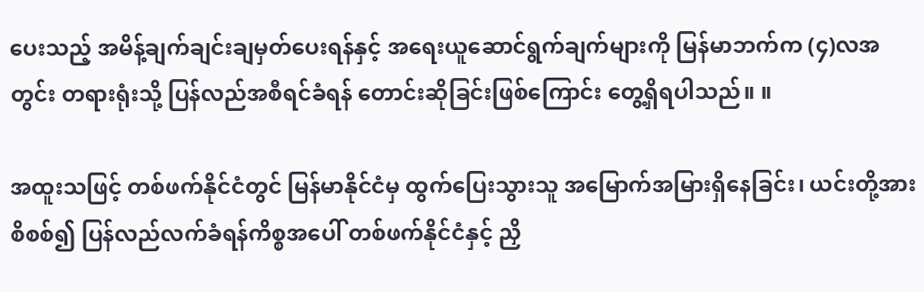ပေးသည့် အမိန့်ချက်ချင်းချမှတ်ပေးရန်နှင့် အရေးယူဆောင်ရွက်ချက်များကို မြန်မာဘက်က (၄)လအတွင်း တရားရုံးသို့ ပြန်လည်အစီရင်ခံရန် တောင်းဆိုခြင်းဖြစ်ကြောင်း တွေ့ရှိရပါသည်။ ။

အထူးသဖြင့် တစ်ဖက်နိုင်ငံတွင် မြန်မာနိုင်ငံမှ ထွက်ပြေးသွားသူ အမြောက်အမြားရှိနေခြင်း၊ ယင်းတို့အား စိစစ်၍ ပြန်လည်လက်ခံရန်ကိစ္စအပေါ် တစ်ဖက်နိုင်ငံနှင့် ညှိ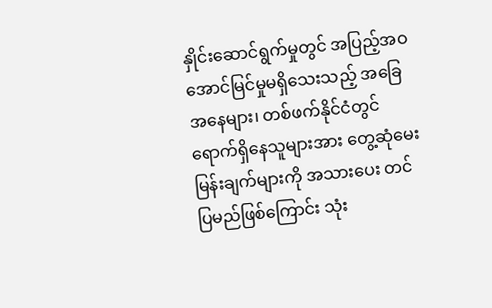နှိုင်းဆောင်ရွက်မှုတွင် အပြည့်အဝ အောင်မြင်မှုမရှိသေးသည့် အခြေအနေများ၊ တစ်ဖက်နိုင်ငံတွင် ရောက်ရှိနေသူများအား တွေ့ဆုံမေးမြန်းချက်များကို အသားပေး တင်ပြမည်ဖြစ်ကြောင်း သုံး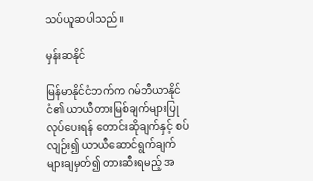သပ်ယူဆပါသည်။

မှန်းဆနိုင်

မြန်မာနိုင်ငံဘက်က ဂမ်ဘီယာနိုင်ငံ၏ ယာယီတားမြစ်ချက်များပြုလုပ်ပေးရန် တောင်းဆိုချက်နှင့် စပ်လျဉ်း၍ ယာယီဆောင်ရွက်ချက်များချမှတ်၍ တားဆီးရမည့် အ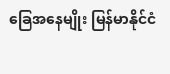ခြေအနေမျိုး မြန်မာနိုင်ငံ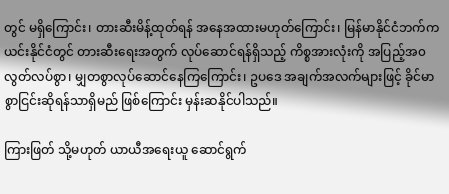တွင် မရှိကြောင်း၊ တားဆီးမိန့်ထုတ်ရန် အနေအထားမဟုတ်ကြောင်း၊ မြန်မာနိုင်ငံဘက်က ယင်းနိုင်ငံတွင် တားဆီးရေးအတွက် လုပ်ဆောင်ရန်ရှိသည့် ကိစ္စအားလုံးကို အပြည့်အ၀ လွတ်လပ်စွာ၊ မျှတစွာလုပ်ဆောင်နေကြကြောင်း၊ ဥပဒေ အချက်အလက်များဖြင့် ခိုင်မာစွာငြင်းဆိုရန်သာရှိမည် ဖြစ်ကြောင်း မှန်းဆနိုင်ပါသည်။

ကြားဖြတ် သို့မဟုတ် ယာယီအရေးယူ ဆောင်ရွက်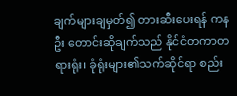ချက်များချမှတ်၍ တားဆီးပေးရန် ကနဦး တောင်းဆိုချက်သည် နိုင်ငံတကာတရားရုံး၊ ခုံရုံးများ၏သက်ဆိုင်ရာ စည်း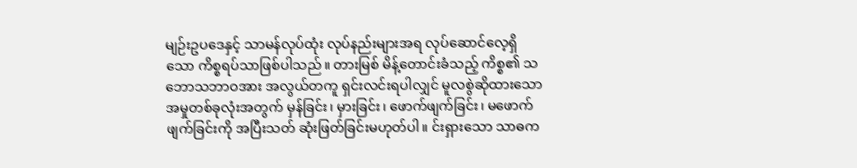မျဉ်းဥပဒေနှင့် သာမန်လုပ်ထုံး လုပ်နည်းများအရ လုပ်ဆောင်လေ့ရှိသော ကိစ္စရပ်သာဖြစ်ပါသည်။ တားမြစ် မိန့်တောင်းခံသည့် ကိစ္စ၏ သဘောသဘာဝအား အလွယ်တကူ ရှင်းလင်းရပါလျှင် မူလစွဲဆိုထားသော အမှုတစ်ခုလုံးအတွက် မှန်ခြင်း၊ မှားခြင်း၊ ဖောက်ဖျက်ခြင်း၊ မဖောက်ဖျက်ခြင်းကို အပြီးသတ် ဆုံးဖြတ်ခြင်းမဟုတ်ပါ။ င်းရှားသော သာဓက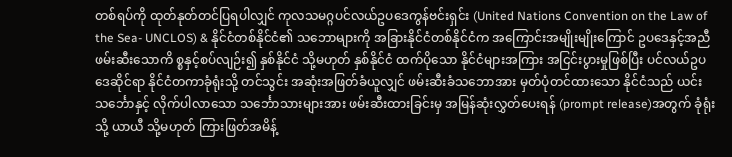တစ်ရပ်ကို ထုတ်နုတ်တင်ပြရပါလျှင် ကုလသမဂ္ဂပင်လယ်ဥပဒေကွန်ဗင်းရှင်း (United Nations Convention on the Law of the Sea- UNCLOS) & နိုင်ငံတစ်နိုင်ငံ၏ သဘောများကို အခြားနိုင်ငံတစ်နိုင်ငံက အကြောင်းအမျိုးမျိုးကြောင် ဥပဒေနှင့်အညီ ဖမ်းဆီးသောကိ စ္စနှင့်စပ်လျဉ်း၍ နှစ်နိုင်ငံ သို့မဟုတ် နှစ်နိုင်ငံ ထက်ပိုသော နိုင်ငံများအကြား အငြင်းပွားမှုဖြစ်ပြီး ပင်လယ်ဥပဒေဆိုင်ရာ နိုင်ငံတကာခုံရုံးသို့ တင်သွင်း အဆုံးအဖြတ်ခံယူလျှင် ဖမ်းဆီးခံသဘောအား မှတ်ပုံတင်ထားသော နိုင်ငံသည် ယင်းသင်္ဘောနှင့် လိုက်ပါလာသော သင်္ဘောသားများအား ဖမ်းဆီးထားခြင်းမှ အမြန်ဆုံးလွှတ်ပေးရန် (prompt release)အတွက် ခုံရုံးသို့ ယာယီ သို့မဟုတ် ကြားဖြတ်အမိန့်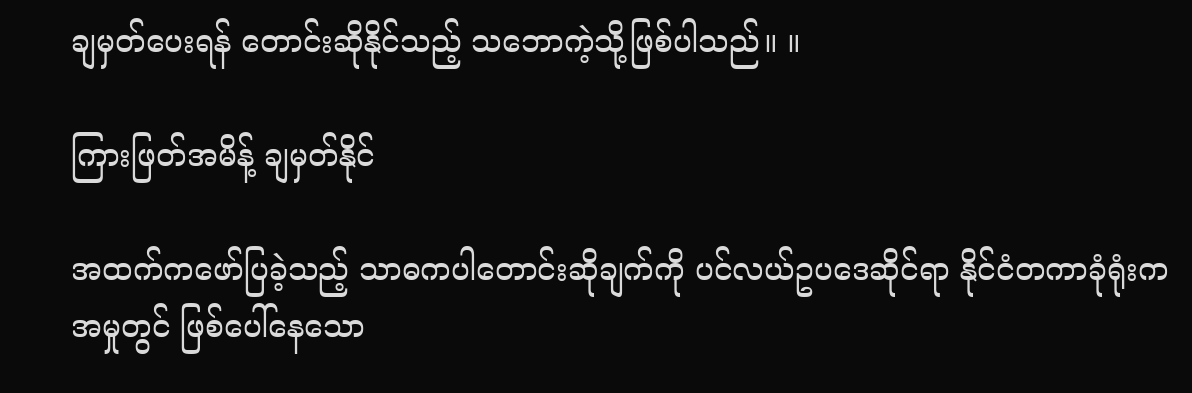ချမှတ်ပေးရန် တောင်းဆိုနိုင်သည့် သဘောကဲ့သို့ဖြစ်ပါသည်။ ။

ကြားဖြတ်အမိန့် ချမှတ်နိုင်

အထက်ကဖော်ပြခဲ့သည့် သာဓကပါတောင်းဆိုချက်ကို ပင်လယ်ဥပဒေဆိုင်ရာ နိုင်ငံတကာခုံရုံးကအမှုတွင် ဖြစ်ပေါ်နေသော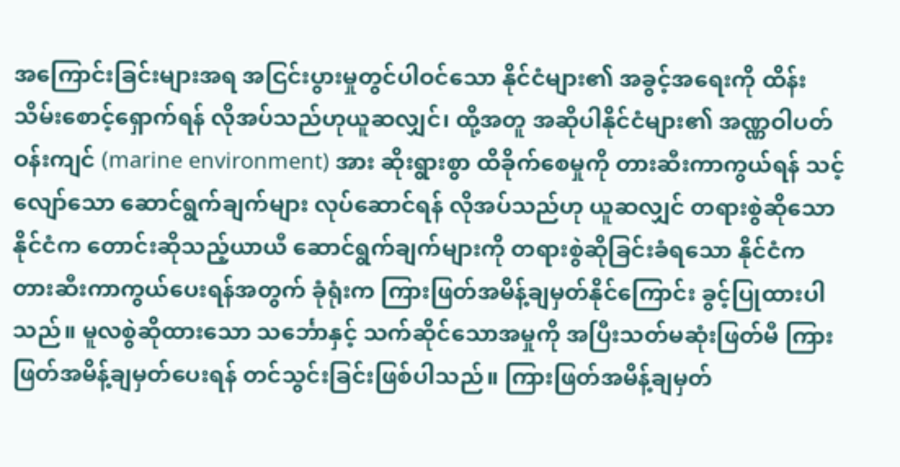အကြောင်းခြင်းများအရ အငြင်းပွားမှုတွင်ပါဝင်သော နိုင်ငံများ၏ အခွင့်အရေးကို ထိန်းသိမ်းစောင့်ရှောက်ရန် လိုအပ်သည်ဟုယူဆလျှင်၊ ထို့အတူ အဆိုပါနိုင်ငံများ၏ အဏ္ဏဝါပတ်ဝန်းကျင် (marine environment) အား ဆိုးရွားစွာ ထိခိုက်စေမှုကို တားဆီးကာကွယ်ရန် သင့်လျော်သော ဆောင်ရွက်ချက်များ လုပ်ဆောင်ရန် လိုအပ်သည်ဟု ယူဆလျှင် တရားစွဲဆိုသော နိုင်ငံက တောင်းဆိုသည့်ယာယီ ဆောင်ရွက်ချက်များကို တရားစွဲဆိုခြင်းခံရသော နိုင်ငံက တားဆီးကာကွယ်ပေးရန်အတွက် ခုံရုံးက ကြားဖြတ်အမိန့်ချမှတ်နိုင်ကြောင်း ခွင့်ပြုထားပါသည်။ မူလစွဲဆိုထားသော သင်္ဘောနှင့် သက်ဆိုင်သောအမှုကို အပြီးသတ်မဆုံးဖြတ်မီ ကြားဖြတ်အမိန့်ချမှတ်ပေးရန် တင်သွင်းခြင်းဖြစ်ပါသည်။ ကြားဖြတ်အမိန့်ချမှတ်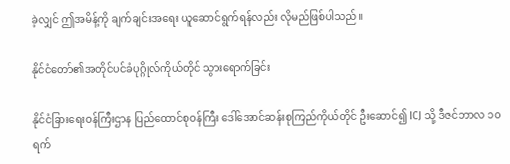ခဲ့လျှင် ဤအမိန့်ကို ချက်ချင်းအရေး ယူဆောင်ရွက်ရန်လည်း လိုမည်ဖြစ်ပါသည်။

နိုင်ငံတော်၏အတိုင်ပင်ခံပုဂ္ဂိုလ်ကိုယ်တိုင် သွားရောက်ခြင်း

နိုင်ငံခြားရေးဝန်ကြီးဌာန ပြည်ထောင်စုဝန်ကြီး ဒေါ်အောင်ဆန်းစုကြည်ကိုယ်တိုင် ဦးဆောင်၍ ICJ သို့ ဒီဇင်ဘာလ ၁၀ ရက်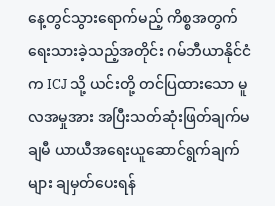နေ့တွင်သွားရောက်မည့် ကိစ္စအတွက် ရေးသားခဲ့သည့်အတိုင်း ဂမ်ဘီယာနိုင်ငံက ICJ သို့ ယင်းတို့ တင်ပြထားသော မူလအမှုအား အပြီးသတ်ဆုံးဖြတ်ချက်မချမီ ယာယီအရေးယူဆောင်ရွက်ချက်များ ချမှတ်ပေးရန်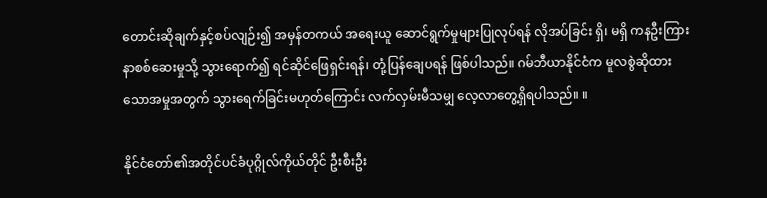တောင်းဆိုချက်နှင့်စပ်လျဉ်း၍ အမှန်တကယ် အရေးယူ ဆောင်ရွက်မှုများပြုလုပ်ရန် လိုအပ်ခြင်း ရှိ၊ မရှိ ကနဦးကြားနာစစ်ဆေးမှုသို့ သွားရောက်၍ ရင်ဆိုင်ဖြေရှင်းရန်၊ တုံ့ပြန်ချေပရန် ဖြစ်ပါသည်။ ဂမ်ဘီယာနိုင်ငံက မူလစွဲဆိုထားသောအမှုအတွက် သွားရေက်ခြင်းမဟုတ်ကြောင်း လက်လှမ်းမီသမျှ လေ့လာတွေ့ရှိရပါသည်။ ။

နိုင်ငံတော်၏အတိုင်ပင်ခံပုဂ္ဂိုလ်ကိုယ်တိုင် ဦးစီးဦး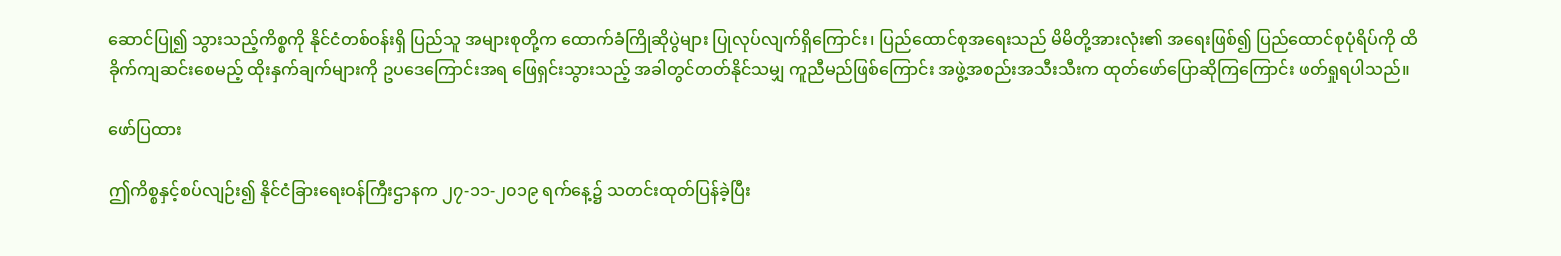ဆောင်ပြု၍ သွားသည့်ကိစ္စကို နိုင်ငံတစ်ဝန်းရှိ ပြည်သူ အများစုတို့က ထောက်ခံကြိုဆိုပွဲများ ပြုလုပ်လျက်ရှိကြောင်း၊ ပြည်ထောင်စုအရေးသည် မိမိတို့အားလုံး၏ အရေးဖြစ်၍ ပြည်ထောင်စုပုံရိပ်ကို ထိခိုက်ကျဆင်းစေမည့် ထိုးနှက်ချက်များကို ဥပဒေကြောင်းအရ ဖြေရှင်းသွားသည့် အခါတွင်တတ်နိုင်သမျှ ကူညီမည်ဖြစ်ကြောင်း အဖွဲ့အစည်းအသီးသီးက ထုတ်ဖော်ပြောဆိုကြကြောင်း ဖတ်ရှုရပါသည်။

ဖော်ပြထား

ဤကိစ္စနှင့်စပ်လျဉ်း၍ နိုင်ငံခြားရေးဝန်ကြီးဌာနက ၂၇-၁၁-၂၀၁၉ ရက်နေ့၌ သတင်းထုတ်ပြန်ခဲ့ပြီး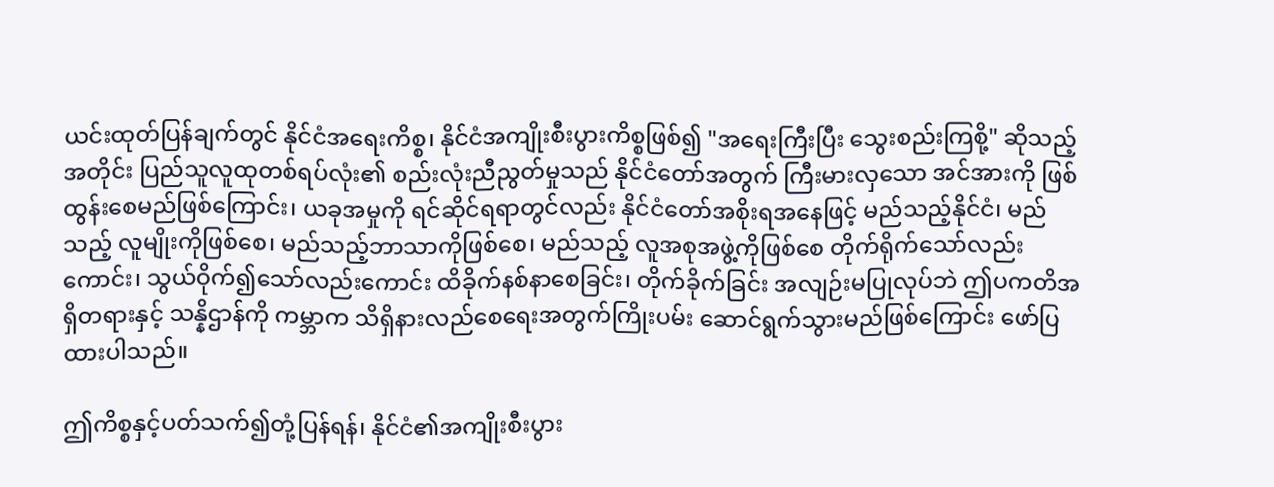ယင်းထုတ်ပြန်ချက်တွင် နိုင်ငံအရေးကိစ္စ၊ နိုင်ငံအကျိုးစီးပွားကိစ္စဖြစ်၍ "အရေးကြီးပြီး သွေးစည်းကြစို့" ဆိုသည့်အတိုင်း ပြည်သူလူထုတစ်ရပ်လုံး၏ စည်းလုံးညီညွတ်မှုသည် နိုင်ငံတော်အတွက် ကြီးမားလှသော အင်အားကို ဖြစ်ထွန်းစေမည်ဖြစ်ကြောင်း၊ ယခုအမှုကို ရင်ဆိုင်ရရာတွင်လည်း နိုင်ငံတော်အစိုးရအနေဖြင့် မည်သည့်နိုင်ငံ၊ မည်သည့် လူမျိုးကိုဖြစ်စေ၊ မည်သည့်ဘာသာကိုဖြစ်စေ၊ မည်သည့် လူအစုအဖွဲ့ကိုဖြစ်စေ တိုက်ရိုက်သော်လည်းကောင်း၊ သွယ်ဝိုက်၍သော်လည်းကောင်း ထိခိုက်နစ်နာစေခြင်း၊ တိုက်ခိုက်ခြင်း အလျဉ်းမပြုလုပ်ဘဲ ဤပကတိအရှိတရားနှင့် သန္နိဌာန်ကို ကမ္ဘာက သိရှိနားလည်စေရေးအတွက်ကြိုးပမ်း ဆောင်ရွက်သွားမည်ဖြစ်ကြောင်း ဖော်ပြထားပါသည်။

ဤကိစ္စနှင့်ပတ်သက်၍တုံ့ပြန်ရန်၊ နိုင်ငံ၏အကျိုးစီးပွား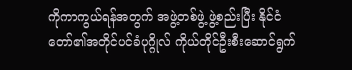ကိုကာကွယ်ရန်အတွက် အဖွဲ့တစ်ဖွဲ့ ဖွဲ့စည်းပြီး နိုင်ငံတော်၏အတိုင်ပင်ခံပုဂ္ဂိုလ် ကိုယ်တိုင်ဦးစီးဆောင်ရွက်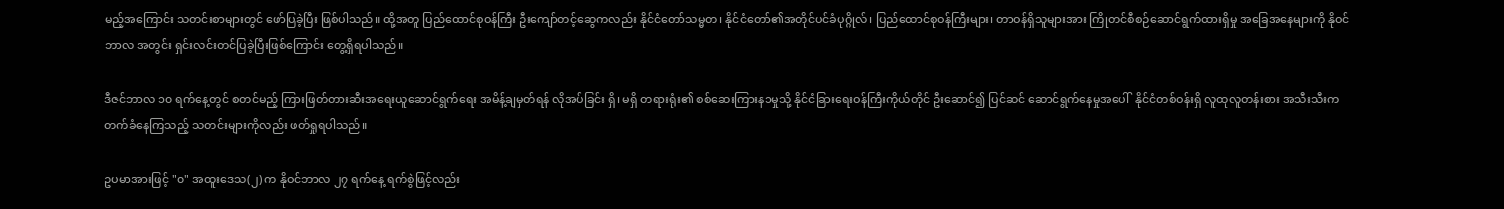မည့်အကြောင်း သတင်းစာများတွင် ဖော်ပြခဲ့ပြီး ဖြစ်ပါသည်။ ထို့အတူ ပြည်ထောင်စုဝန်ကြီး ဦးကျော်တင့်ဆွေကလည်း နိုင်ငံတော်သမ္မတ၊ နိုင်ငံတော်၏အတိုင်ပင်ခံပုဂ္ဂိုလ်၊ ပြည်ထောင်စုဝန်ကြီးများ၊ တာဝန်ရှိသူများအား ကြိုတင်စီစဉ်ဆောင်ရွက်ထားရှိမှု အခြေအနေများကို နိုဝင်ဘာလ အတွင်း ရှင်းလင်းတင်ပြခဲ့ပြီးဖြစ်ကြောင်း တွေ့ရှိရပါသည်။

ဒီဇင်ဘာလ ၁၀ ရက်နေ့တွင် စတင်မည့် ကြားဖြတ်တားဆီးအရေးယူဆောင်ရွက်ရေး အမိန့်ချမှတ်ရန် လိုအပ်ခြင်း ရှိ၊ မရှိ တရားရုံး၏ စစ်ဆေးကြားန၁မှုသို့ နိုင်ငံခြားရေးဝန်ကြီးကိုယ်တိုင် ဦးဆောင်၍ ပြင်ဆင် ဆောင်ရွက်နေမှုအပေါ်  နိုင်ငံတစ်ဝန်းရှိ လူထုလူတန်းစား အသီးသီးက တက်ခံနေကြသည့် သတင်းများကိုလည်း ဖတ်ရှုရပါသည်။

ဥပမာအားဖြင့် "၀" အထူးဒေသ(၂) က နိုဝင်ဘာလ ၂၇ ရက်နေ့ ရက်စွဲဖြင့်လည်း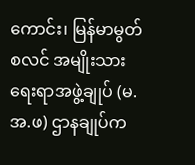ကောင်း၊ မြန်မာမွတ်စလင် အမျိုးသားရေးရာအဖွဲ့ချုပ် (မ.အ.ဖ) ဌာနချုပ်က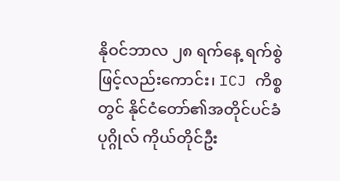နိုဝင်ဘာလ ၂၈ ရက်နေ့ ရက်စွဲဖြင့်လည်းကောင်း၊ ICJ ကိစ္စတွင် နိုင်ငံတော်၏အတိုင်ပင်ခံပုဂ္ဂိုလ် ကိုယ်တိုင်ဦး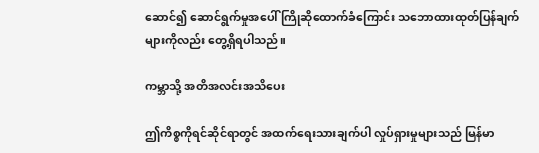ဆောင်၍ ဆောင်ရွက်မှုအပေါ် ကြိုဆိုထောက်ခံကြောင်း သဘောထားထုတ်ပြန်ချက်များကိုလည်း တွေ့ရှိရပါသည်။

ကမ္ဘာသို့ အတိအလင်းအသိပေး

ဤကိစ္စကိုရင်ဆိုင်ရာတွင် အထက်ရေးသားချက်ပါ လှုပ်ရှားမှုများသည် မြန်မာ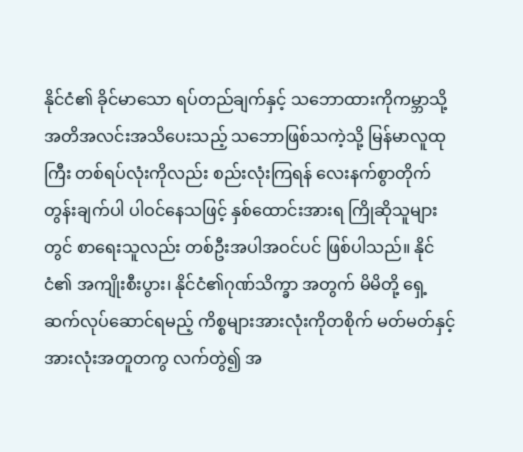နိုင်ငံ၏ ခိုင်မာသော ရပ်တည်ချက်နှင့် သဘောထားကိုကမ္ဘာသို့ အတိအလင်းအသိပေးသည့် သဘောဖြစ်သကဲ့သို့ မြန်မာလူထုကြီး တစ်ရပ်လုံးကိုလည်း စည်းလုံးကြရန် လေးနက်စွာတိုက်တွန်းချက်ပါ ပါဝင်နေသဖြင့် နှစ်ထောင်းအားရ ကြိုဆိုသူများတွင် စာရေးသူလည်း တစ်ဦးအပါအဝင်ပင် ဖြစ်ပါသည်။ နိုင်ငံ၏ အကျိုးစီးပွား၊ နိုင်ငံ၏ဂုဏ်သိက္ခာ အတွက် မိမိတို့ ရှေ့ဆက်လုပ်ဆောင်ရမည့် ကိစ္စများအားလုံးကိုတစိုက် မတ်မတ်နှင့် အားလုံးအတူတကွ လက်တွဲ၍ အ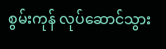စွမ်းကုန် လုပ်ဆောင်သွား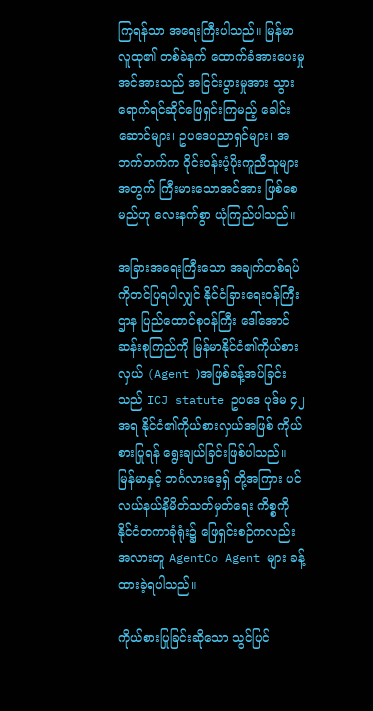ကြရန်သာ အရေးကြီးပါသည်။ မြန်မာလူထု၏ တစ်ခဲနက် ထောက်ခံအားပေးမှုအင်အားသည် အငြင်းပွားမှုအား သွားရောက်ရင်ဆိုင်ဖြေရှင်းကြမည့် ခေါင်းဆောင်များ၊ ဥပဒေပညာရှင်များ၊ အဘက်ဘက်က ဝိုင်းဝန်းပံ့ပိုးကူညီသူများအတွက် ကြီးမားသောအင်အား ဖြစ်စေမည်ဟု လေးနက်စွာ ယုံကြည်ပါသည်။

အခြားအရေးကြီးသော အချက်တစ်ရပ်ကိုတင်ပြရပါလျှင် နိုင်ငံခြားရေးဝန်ကြီးဌာန ပြည်ထောင်စုဝန်ကြီး ဒေါ်အောင်ဆန်းစုကြည်ကို မြန်မာနိုင်ငံ၏ကိုယ်စားလှယ် (Agent )အဖြစ်ခန့်အပ်ခြင်းသည် ICJ statute ဥပဒေ ပုဒ်မ ၄၂ အရ နိုင်ငံ၏ကိုယ်စားလှယ်အဖြစ် ကိုယ်စားပြုရန် ရွေးချယ်ခြင်းဖြစ်ပါသည်။ မြန်မာနှင့် ဘင်္ဂလားဒေ့ရှ် တို့အကြား ပင်လယ်နယ်နိမိတ်သတ်မှတ်ရေး ကိစ္စကို နိုင်ငံတကာခုံရုံး၌ ဖြေရှင်းစဉ်ကလည်း အလားတူ AgentCo Agent များ ခန့်ထားခဲ့ရပါသည်။

ကိုယ်စားပြုခြင်းဆိုသော သွင်ပြင်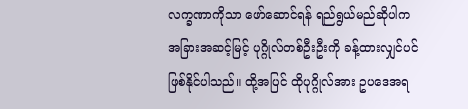လက္ခဏာကိုသာ ဖော်ဆောင်ရန် ရည်ရွယ်မည်ဆိုပါက အခြားအဆင့်မြင့် ပုဂ္ဂိုလ်တစ်ဦးဦးကို ခန့်ထားလျှင်ပင် ဖြစ်နိုင်ပါသည်။ ထို့အပြင် ထိုပုဂ္ဂိုလ်အား ဥပဒေအရ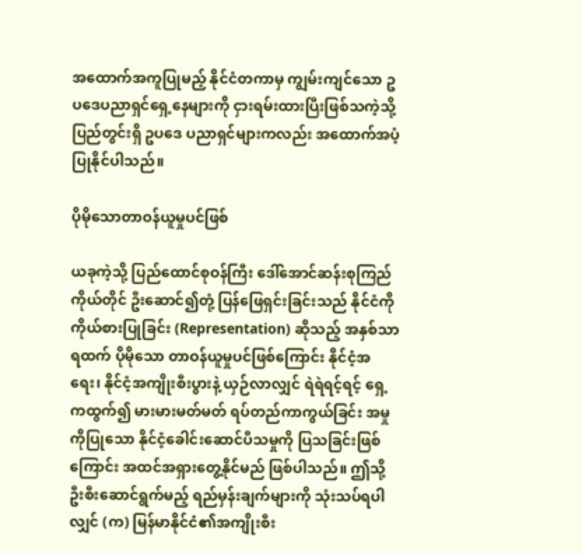အထောက်အကူပြုမည့် နိုင်ငံတကာမှ ကျွမ်းကျင်သော ဥပဒေပညာရှင်ရှေ့နေများကို ငှားရမ်းထားပြီးဖြစ်သကဲ့သို့ ပြည်တွင်းရှိ ဥပဒေ ပညာရှင်များကလည်း အထောက်အပံ့ပြုနိုင်ပါသည်။

ပိုမိုသောတာဝန်ယူမှုပင်ဖြစ်

ယခုကဲ့သို့ ပြည်ထောင်စုဝန်ကြီး ဒေါ်အောင်ဆန်းစုကြည်ကိုယ်တိုင် ဦးဆောင်၍တုံ့ ပြန်ဖြေရှင်းခြင်းသည် နိုင်ငံကို ကိုယ်စားပြုခြင်း (Representation) ဆိုသည့် အနှစ်သာရထက် ပိုမိုသော တာဝန်ယူမှုပင်ဖြစ်ကြောင်း နိုင်ငံ့အရေး၊ နိုင်ငံ့အကျိုးစီးပွားနဲ့ ယှဉ်လာလျှင် ရဲရဲရင့်ရင့် ရှေ့ကထွက်၍ မားမားမတ်မတ် ရပ်တည်ကာကွယ်ခြင်း အမှုကိုပြုသော နိုင်ငံ့ခေါင်းဆောင်ပီသမှုကို ပြသခြင်းဖြစ်ကြောင်း အထင်အရှားတွေ့နိုင်မည် ဖြစ်ပါသည်။ ဤသို့ ဦးစီးဆောင်ရွက်မည့် ရည်မှန်းချက်များကို သုံးသပ်ရပါလျှင် (က) မြန်မာနိုင်ငံ၏အကျိုးစီး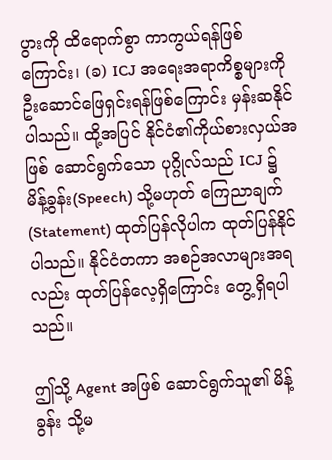ပွားကို ထိရောက်စွာ ကာကွယ်ရန်ဖြစ်ကြောင်း၊ (ခ) ICJ အရေးအရာကိစ္စများကို ဦးဆောင်ဖြေရှင်းရန်ဖြစ်ကြောင်း မှန်းဆနိုင်ပါသည်။ ထို့အပြင် နိုင်ငံ၏ကိုယ်စားလှယ်အဖြစ် ဆောင်ရွက်သော ပုဂ္ဂိုလ်သည် ICJ ၌ မိန့်ခွန်း(Speech) သို့မဟုတ် ကြေညာချက် (Statement) ထုတ်ပြန်လိုပါက ထုတ်ပြန်နိုင်ပါသည်။ နိုင်ငံတကာ အစဉ်အလာများအရလည်း ထုတ်ပြန်လေ့ရှိကြောင်း တွေ့ရှိရပါသည်။

ဤသို့ Agent အဖြစ် ဆောင်ရွက်သူ၏ မိန့်ခွန်း သို့မ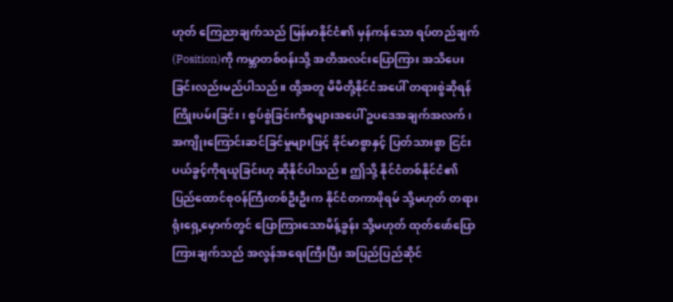ဟုတ် ကြေညာချက်သည် မြန်မာနိုင်ငံ၏ မှန်ကန်သော ရပ်တည်ချက်(Position)ကို ကမ္ဘာတစ်ဝန်းသို့ အတိအလင်းပြောကြား အသိပေးခြင်းလည်းမည်ပါသည်။ ထို့အတူ မိမိတို့နိုင်ငံအပေါ် တရားစွဲဆိုရန် ကြိုးပမ်းခြင်း၊ စွပ်စွဲခြင်းကိစ္စများအပေါ် ဥပဒေအချက်အလက်၊ အကျိုးကြောင်းဆင်ခြင်မှုများဖြင့် ခိုင်မာစွာနှင့် ပြတ်သားစွာ ငြင်းပယ်ခွင့်ကိုရယူခြင်းဟု ဆိုနိုင်ပါသည်။ ဤသို့ နိုင်ငံတစ်နိုင်ငံ၏ ပြည်ထောင်စုဝန်ကြီးတစ်ဦးဦးက နိုင်ငံတကာဖိုရမ် သို့မဟုတ် တရားရုံးရှေ့မှောက်တွင် ပြောကြားသောမိန့်ခွန်း သို့မဟုတ် ထုတ်ဖော်ပြောကြားချက်သည် အလွန်အရေးကြီးပြီး အပြည်ပြည်ဆိုင်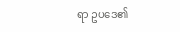ရာ ဥပဒေ၏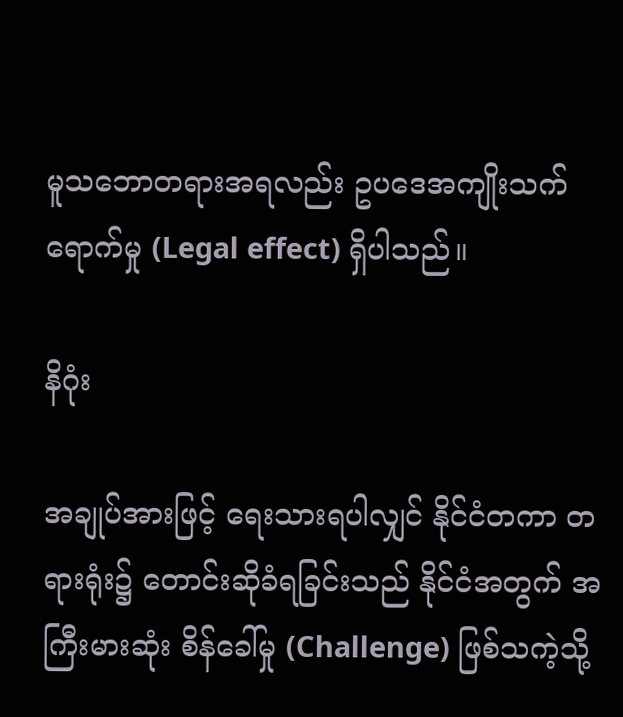မူသဘောတရားအရလည်း ဥပဒေအကျိုးသက်ရောက်မှု (Legal effect) ရှိပါသည်။

နိဂုံး

အချုပ်အားဖြင့် ရေးသားရပါလျှင် နိုင်ငံတကာ တရားရုံး၌ တောင်းဆိုခံရခြင်းသည် နိုင်ငံအတွက် အကြီးမားဆုံး စိန်ခေါ်မှု (Challenge) ဖြစ်သကဲ့သို့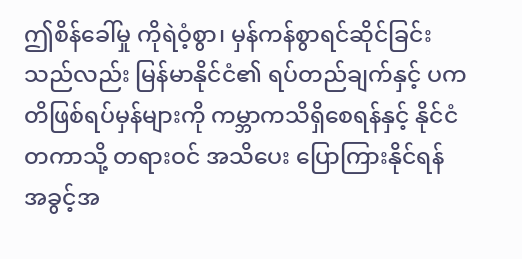ဤစိန်ခေါ်မှု ကိုရဲဝံ့စွာ၊ မှန်ကန်စွာရင်ဆိုင်ခြင်းသည်လည်း မြန်မာနိုင်ငံ၏ ရပ်တည်ချက်နှင့် ပကတိဖြစ်ရပ်မှန်များကို ကမ္ဘာကသိရှိစေရန်နှင့် နိုင်ငံတကာသို့ တရားဝင် အသိပေး ပြောကြားနိုင်ရန် အခွင့်အ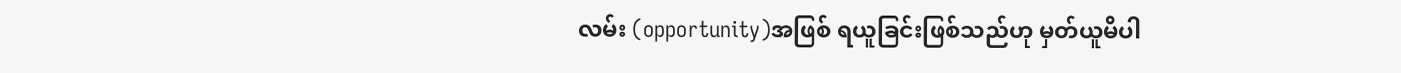လမ်း (opportunity)အဖြစ် ရယူခြင်းဖြစ်သည်ဟု မှတ်ယူမိပါ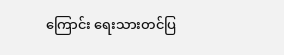ကြောင်း ရေးသားတင်ပြ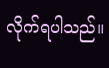လိုက်ရပါသည်။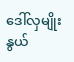ဒေါ်လှမျိုးနွယ်